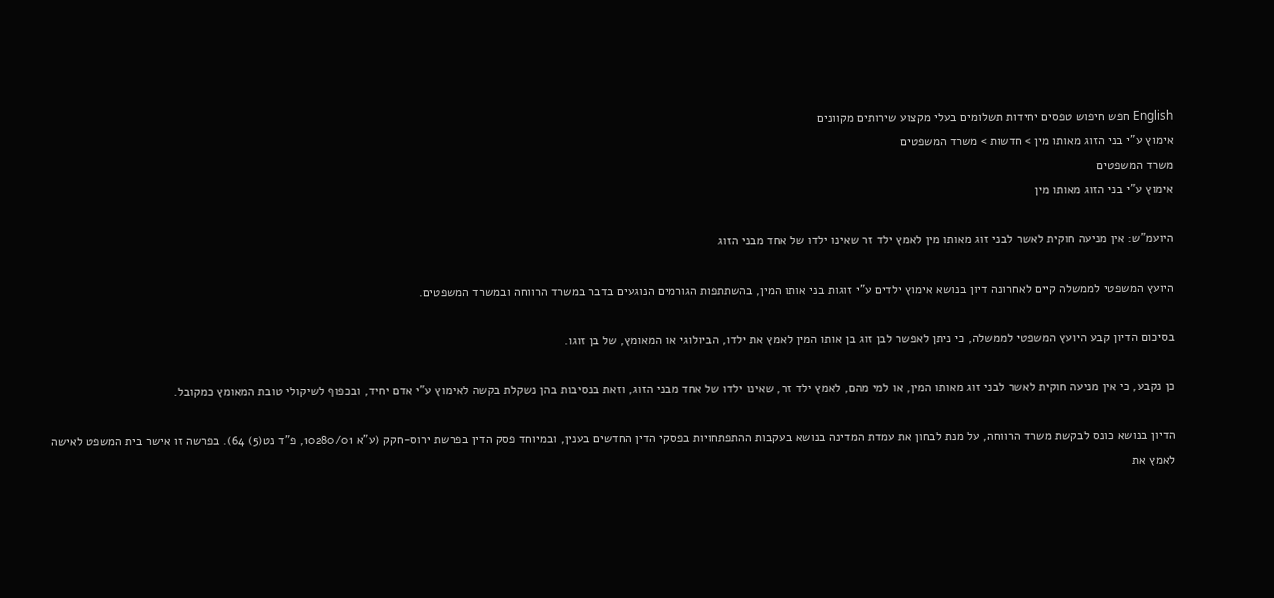English חפש חיפוש טפסים יחידות תשלומים בעלי מקצוע שירותים מקוונים
אימוץ ע"י בני הזוג מאותו מין > חדשות > משרד המשפטים
משרד המשפטים
אימוץ ע"י בני הזוג מאותו מין

היועמ"ש: אין מניעה חוקית לאשר לבני זוג מאותו מין לאמץ ילד זר שאינו ילדו של אחד מבני הזוג

היועץ המשפטי לממשלה קיים לאחרונה דיון בנושא אימוץ ילדים ע"י זוגות בני אותו המין, בהשתתפות הגורמים הנוגעים בדבר במשרד הרווחה ובמשרד המשפטים.

בסיכום הדיון קבע היועץ המשפטי לממשלה, כי ניתן לאפשר לבן זוג בן אותו המין לאמץ את ילדו, הביולוגי או המאומץ, של בן זוגו.

כן נקבע, כי אין מניעה חוקית לאשר לבני זוג מאותו המין, או למי מהם, לאמץ ילד זר, שאינו ילדו של אחד מבני הזוג, וזאת בנסיבות בהן נשקלת בקשה לאימוץ ע"י אדם יחיד, ובכפוף לשיקולי טובת המאומץ כמקובל.

הדיון בנושא כונס לבקשת משרד הרווחה, על מנת לבחון את עמדת המדינה בנושא בעקבות ההתפתחויות בפסקי הדין החדשים בענין, ובמיוחד פסק הדין בפרשת ירוס-חקק (ע"א 10280/01, פ"ד נט(5) 64). בפרשה זו אישר בית המשפט לאישה לאמץ את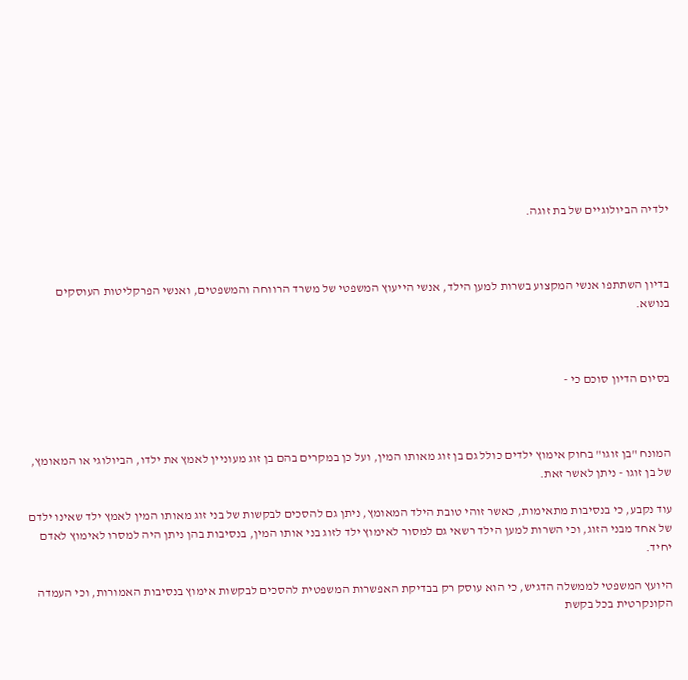ילדיה הביולוגיים של בת זוגה.



בדיון השתתפו אנשי המקצוע בשרות למען הילד, אנשי הייעוץ המשפטי של משרד הרווחה והמשפטים, ואנשי הפרקליטות העוסקים בנושא.



בסיום הדיון סוכם כי -



המונח "בן זוגו" בחוק אימוץ ילדים כולל גם בן זוג מאותו המין, ועל כן במקרים בהם בן זוג מעוניין לאמץ את ילדו, הביולוגי או המאומץ, של בן זוגו - ניתן לאשר זאת.

עוד נקבע, כי בנסיבות מתאימות, כאשר זוהי טובת הילד המאומץ, ניתן גם להסכים לבקשות של בני זוג מאותו המין לאמץ ילד שאינו ילדם של אחד מבני הזוג, וכי השרות למען הילד רשאי גם למסור לאימוץ ילד לזוג בני אותו המין, בנסיבות בהן ניתן היה למסרו לאימוץ לאדם יחיד.

היועץ המשפטי לממשלה הדגיש, כי הוא עוסק רק בבדיקת האפשרות המשפטית להסכים לבקשות אימוץ בנסיבות האמורות, וכי העמדה הקונקרטית בכל בקשת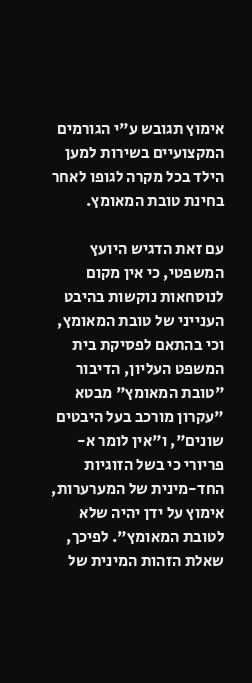אימוץ תגובש ע"י הגורמים המקצועיים בשירות למען הילד בכל מקרה לגופו לאחר בחינת טובת המאומץ.

עם זאת הדגיש היועץ המשפטי, כי אין מקום לנוסחאות נוקשות בהיבט הענייני של טובת המאומץ, וכי בהתאם לפסיקת בית המשפט העליון, הדיבור "טובת המאומץ" מבטא "עקרון מורכב בעל היבטים שונים", ו"אין לומר א-פריורי כי בשל הזוגיות החד-מינית של המערערות, אימוץ על ידן יהיה שלא לטובת המאומץ". לפיכך, שאלת הזהות המינית של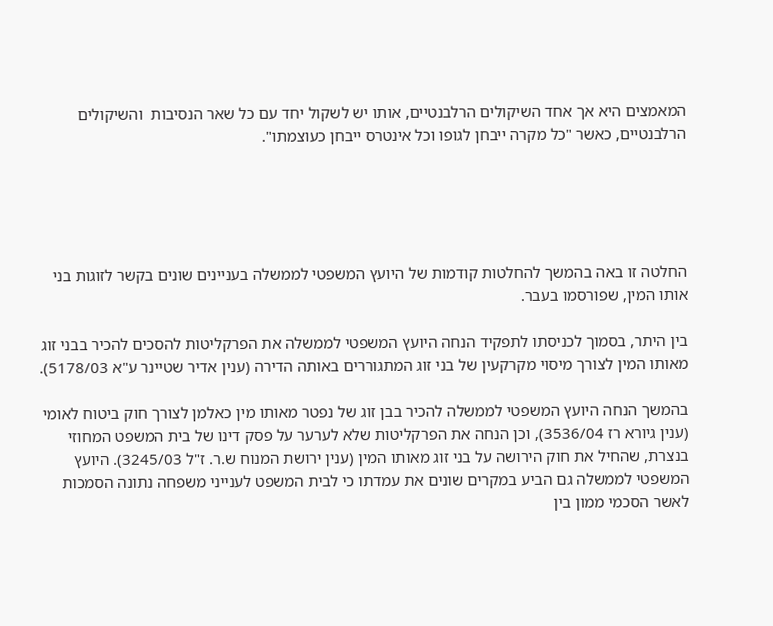המאמצים היא אך אחד השיקולים הרלבנטיים, אותו יש לשקול יחד עם כל שאר הנסיבות  והשיקולים הרלבנטיים, כאשר "כל מקרה ייבחן לגופו וכל אינטרס ייבחן כעוצמתו".





החלטה זו באה בהמשך להחלטות קודמות של היועץ המשפטי לממשלה בעניינים שונים בקשר לזוגות בני אותו המין, שפורסמו בעבר.

בין היתר, בסמוך לכניסתו לתפקיד הנחה היועץ המשפטי לממשלה את הפרקליטות להסכים להכיר בבני זוג מאותו המין לצורך מיסוי מקרקעין של בני זוג המתגוררים באותה הדירה (ענין אדיר שטיינר ע"א 5178/03).

בהמשך הנחה היועץ המשפטי לממשלה להכיר בבן זוג של נפטר מאותו מין כאלמן לצורך חוק ביטוח לאומי (ענין גיורא רז 3536/04), וכן הנחה את הפרקליטות שלא לערער על פסק דינו של בית המשפט המחוזי בנצרת, שהחיל את חוק הירושה על בני זוג מאותו המין (ענין ירושת המנוח ש.ר. ז"ל 3245/03). היועץ המשפטי לממשלה גם הביע במקרים שונים את עמדתו כי לבית המשפט לענייני משפחה נתונה הסמכות לאשר הסכמי ממון בין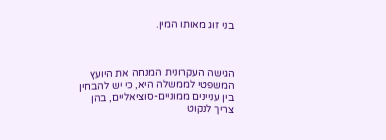בני זוג מאותו המין.



הגישה העקרונית המנחה את היועץ המשפטי לממשלה היא, כי יש להבחין בין עניינים ממוניים-סוציאליים, בהן צריך לנקוט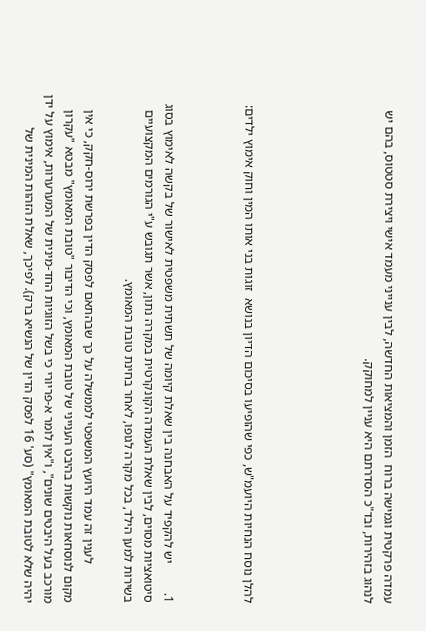עמדה פרקטית וגמישה ברוח  הזמן והמציאות החדשה, לבין ענייני מעמד אישי ויצירת סטטוס, בהם יש לנהוג בזהירות, ובד"כ הסדרתם היא עניין למחוקק.





להלן נוסח הנחיות היועמ"ש, כפי שהופיעו בסיכום הדיון בנושא  זוגות בני אותו המין וחוק אימוץ ילדים:



1.         יש להקפיד על האבחנה בין שאלת קיומה של תשתית משפטית לאישור של בקשה לאימוץ בסוג סיטואציות מסוים, לבין שאלת העמדה הקונקרטית במקרה נתון, אשר תגובש ע"י הגורמים המקצועיים בשירות למען הילד, בכל מקרה לגופו, לאחר בחינת טובת המאומץ.

            לענין זה עמד היועץ המשפטי לממשלה על כך שבהתאם לפסק הדין בפרשת ירוס-חקק, כי אין מקום לנוסחאות נוקשות בהיבט הענייני של טובת המאומץ, וכי הדיבור "טובת המאומץ" מבטא "עקרון מורכב בעל היבטים שונים", ו"אין לומר א-פריורי כי בשל הזוגיות החד-מינית של המערערות, אימוץ על ידן יהיה שלא לטובת המאומץ" (סע' 16 לפסק הדין של הנשיא ברק). לפיכך, שאלת הזהות המינית של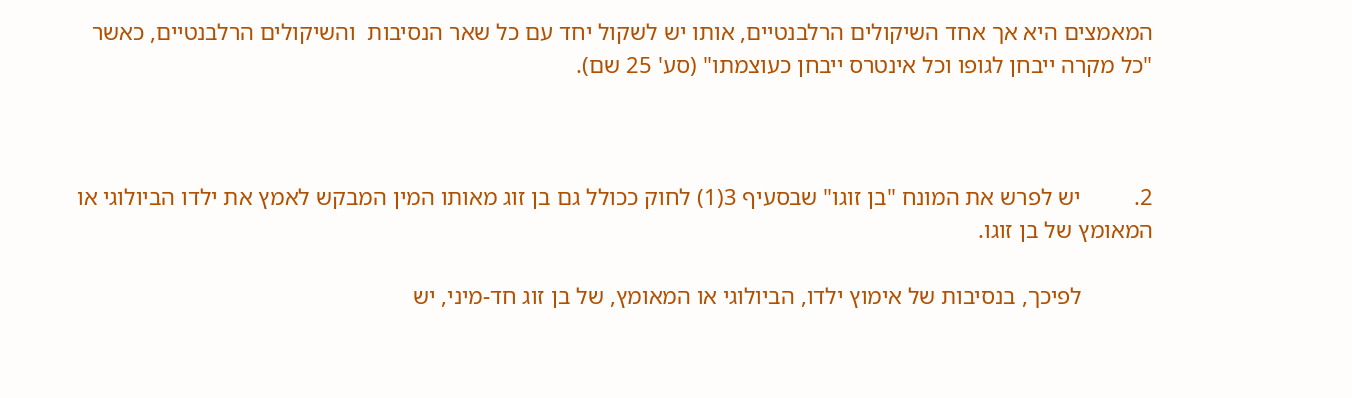המאמצים היא אך אחד השיקולים הרלבנטיים, אותו יש לשקול יחד עם כל שאר הנסיבות  והשיקולים הרלבנטיים, כאשר "כל מקרה ייבחן לגופו וכל אינטרס ייבחן כעוצמתו" (סע' 25 שם).



2.         יש לפרש את המונח "בן זוגו" שבסעיף 3(1) לחוק ככולל גם בן זוג מאותו המין המבקש לאמץ את ילדו הביולוגי או המאומץ של בן זוגו.

            לפיכך, בנסיבות של אימוץ ילדו, הביולוגי או המאומץ, של בן זוג חד-מיני, יש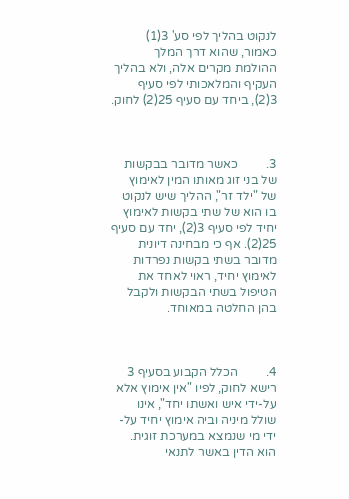לנקוט בהליך לפי סע' 3(1) כאמור, שהוא דרך המלך ההולמת מקרים אלה, ולא בהליך העקיף והמלאכותי לפי סעיף 3(2), ביחד עם סעיף 25(2) לחוק.



3.         כאשר מדובר בבקשות של בני זוג מאותו המין לאימוץ של "ילד זר", ההליך שיש לנקוט בו הוא של שתי בקשות לאימוץ יחיד לפי סעיף 3(2), יחד עם סעיף 25(2). אף כי מבחינה דיונית מדובר בשתי בקשות נפרדות לאימוץ יחיד, ראוי לאחד את הטיפול בשתי הבקשות ולקבל בהן החלטה במאוחד.



4.         הכלל הקבוע בסעיף 3 רישא לחוק, לפיו "אין אימוץ אלא על-ידי איש ואשתו יחד", אינו שולל מיניה וביה אימוץ יחיד על-ידי מי שנמצא במערכת זוגית. הוא הדין באשר לתנאי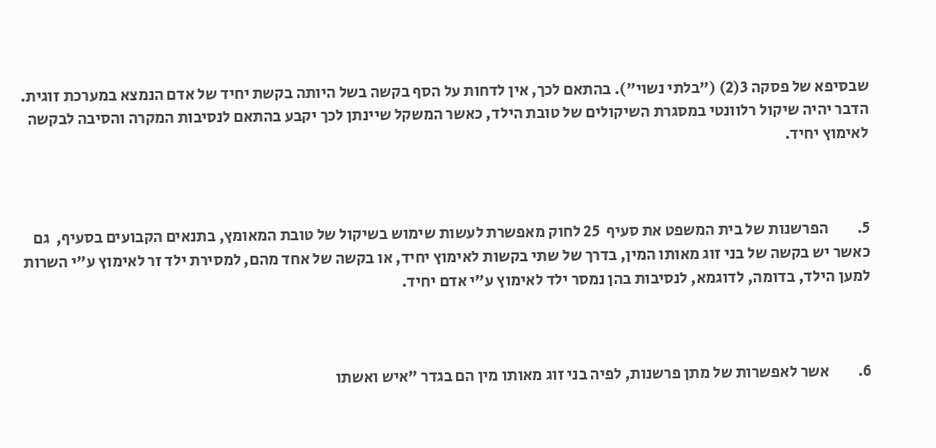שבסיפא של פסקה 3(2) ("בלתי נשוי"). בהתאם לכך, אין לדחות על הסף בקשה בשל היותה בקשת יחיד של אדם הנמצא במערכת זוגית. הדבר יהיה שיקול רלוונטי במסגרת השיקולים של טובת הילד, כאשר המשקל שיינתן לכך יקבע בהתאם לנסיבות המקרה והסיבה לבקשה לאימוץ יחיד.



5.         הפרשנות של בית המשפט את סעיף  25 לחוק מאפשרת לעשות שימוש בשיקול של טובת המאומץ, בתנאים הקבועים בסעיף,  גם כאשר יש בקשה של בני זוג מאותו המין, בדרך של שתי בקשות לאימוץ יחיד, או בקשה של אחד מהם, למסירת ילד זר לאימוץ ע"י השרות למען הילד, בדומה, לדוגמא, לנסיבות בהן נמסר ילד לאימוץ ע"י אדם יחיד.



6.         אשר לאפשרות של מתן פרשנות, לפיה בני זוג מאותו מין הם בגדר "איש ואשתו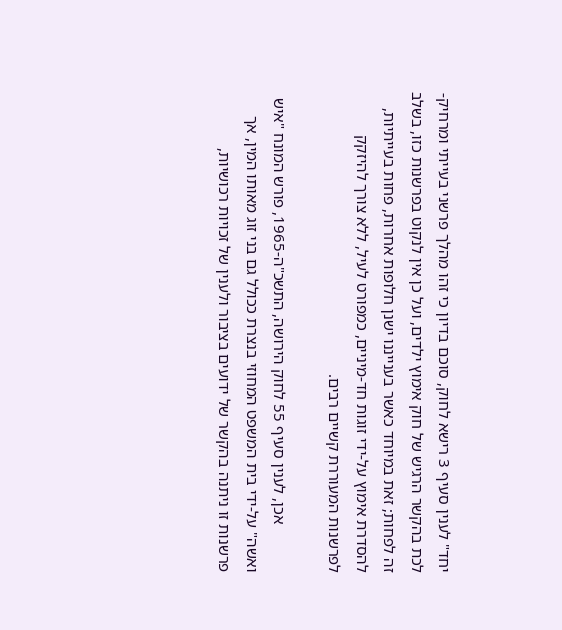יחד" לענין סעיף 3 רישא לחוק, סוכם בדיון כי זהו מהלך פרשני בעייתי ומרחיק-לכת בהקשר הרגיש של חוק אימוץ ילדים, ועל כן אין לנקוט בפרשנות כזו, בשלב זה לפחות; זאת במיוחד כאשר בענייננו ישנן חלופות אחרות, פחות בעייתיות, להסדרת אימוץ על-ידי זוגות חד-מיניים, כמפורט לעיל, ללא צורך להיזקק לפרשנות המעוררת קשיים רבים.

            אכן, לענין סעיף 55 לחוק הירושה, התשכ"ה-1965, פורש המונח "איש ואשה" על-ידי בית המשפט המחוזי בנצרת ככולל גם בני זוג מאותו המין, אך פרשנות זו ניתנה בהקשר של ידועים בציבור ולענין של זכויות רכושיות,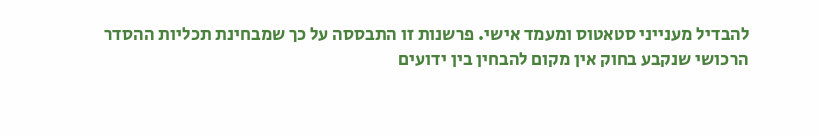להבדיל מענייני סטאטוס ומעמד אישי. פרשנות זו התבססה על כך שמבחינת תכליות ההסדר הרכושי שנקבע בחוק אין מקום להבחין בין ידועים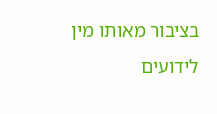בציבור מאותו מין לידועים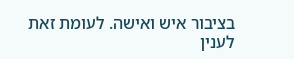בציבור איש ואישה. לעומת זאת לענין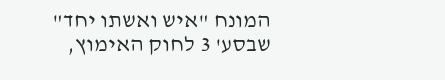המונח "איש ואשתו יחד" שבסע' 3 לחוק האימוץ,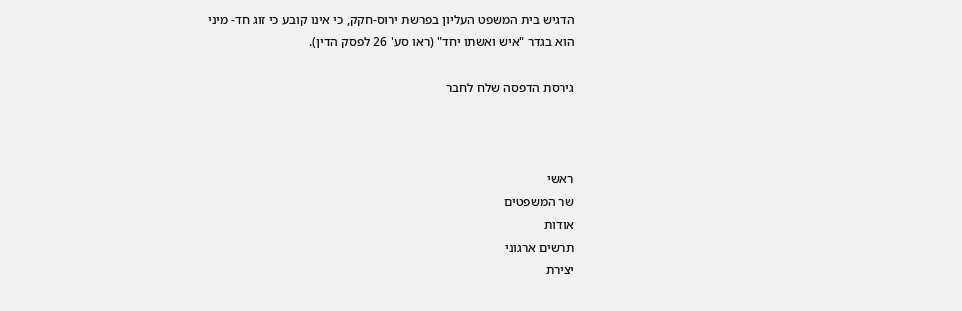הדגיש בית המשפט העליון בפרשת ירוס-חקק, כי אינו קובע כי זוג חד- מיני הוא בגדר "איש ואשתו יחד" (ראו סע' 26 לפסק הדין).

גירסת הדפסה שלח לחבר



ראשי
שר המשפטים
אודות
תרשים ארגוני
יצירת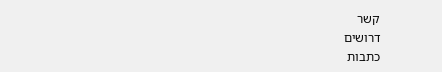קשר
דרושים
כתבות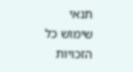תנאי שימוש כל הזכויות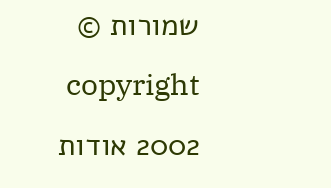שמורות © copyright 2002 אודות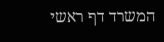המשרד דף ראשי